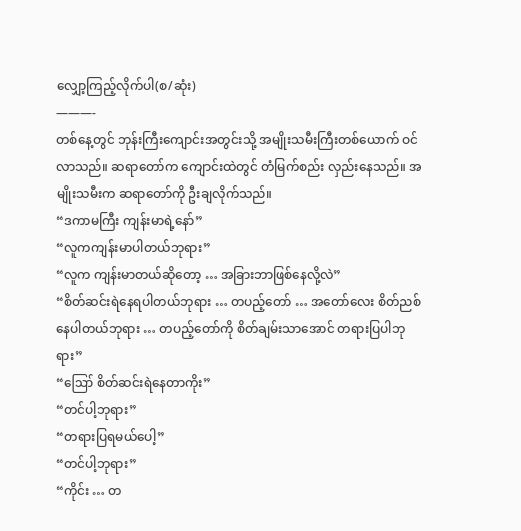လျှော့ကြည့်လိုက်ပါ(စ/ဆုံး)
———-
တစ်နေ့တွင် ဘုန်းကြီးကျောင်းအတွင်းသို့ အမျိုးသမီးကြီးတစ်ယောက် ဝင်လာသည်။ ဆရာတော်က ကျောင်းထဲတွင် တံမြက်စည်း လှည်းနေသည်။ အမျိုးသမီးက ဆရာတော်ကို ဦးချလိုက်သည်။
“ဒကာမကြီး ကျန်းမာရဲ့နော်”
“လူကကျန်းမာပါတယ်ဘုရား”
“လူက ကျန်းမာတယ်ဆိုတော့ … အခြားဘာဖြစ်နေလို့လဲ”
“စိတ်ဆင်းရဲနေရပါတယ်ဘုရား … တပည့်တော် … အတော်လေး စိတ်ညစ်နေပါတယ်ဘုရား … တပည့်တော်ကို စိတ်ချမ်းသာအောင် တရားပြပါဘုရား”
“ဪ စိတ်ဆင်းရဲနေတာကိုး”
“တင်ပါ့ဘုရား”
“တရားပြရမယ်ပေါ့”
“တင်ပါ့ဘုရား”
“ကိုင်း … တ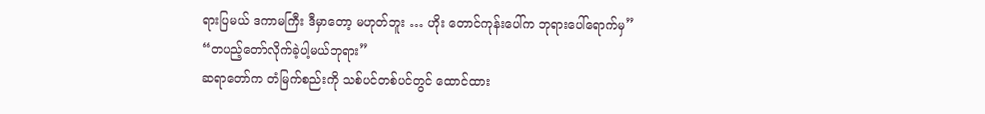ရားပြမယ် ဒကာမကြီး ဒီမှာတော့ မဟုတ်ဘူး … ဟိုး တောင်ကုန်းပေါ်က ဘုရားပေါ်ရောက်မှ”
“တပည့်တော်လိုက်ခဲ့ပါ့မယ်ဘုရား”
ဆရာတော်က တံမြက်စည်းကို သစ်ပင်တစ်ပင်တွင် ထောင်ထား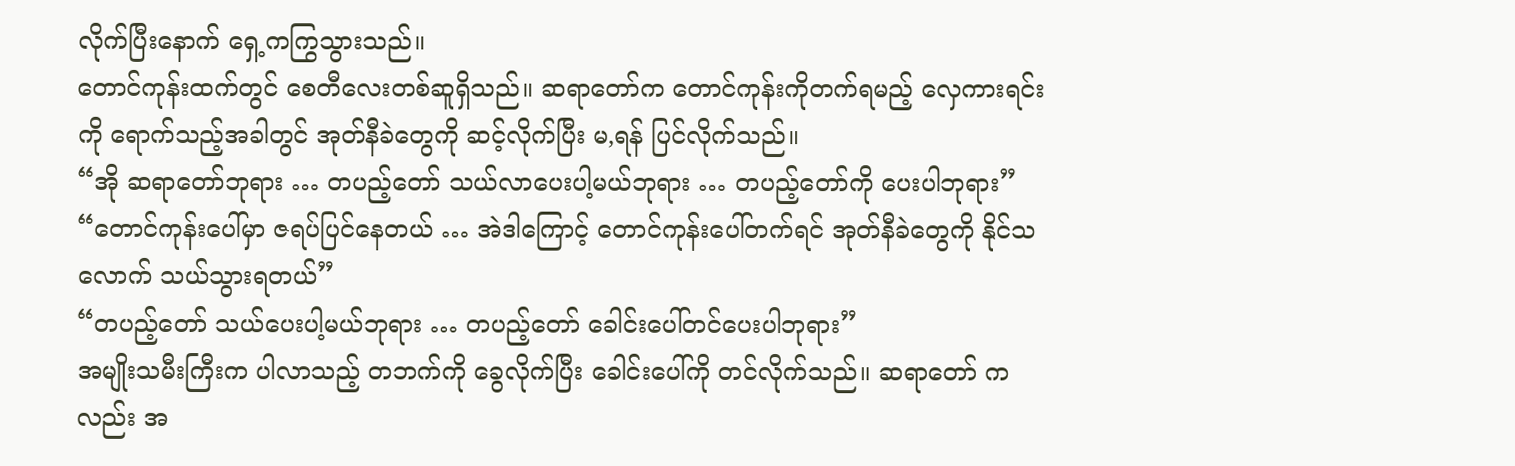လိုက်ပြီးနောက် ရှေ့ကကြွသွားသည်။
တောင်ကုန်းထက်တွင် စေတီလေးတစ်ဆူရှိသည်။ ဆရာတော်က တောင်ကုန်းကိုတက်ရမည့် လှေကားရင်းကို ရောက်သည့်အခါတွင် အုတ်နီခဲတွေကို ဆင့်လိုက်ပြီး မ,ရန် ပြင်လိုက်သည်။
“အို ဆရာတော်ဘုရား … တပည့်တော် သယ်လာပေးပါ့မယ်ဘုရား … တပည့်တော်ကို ပေးပါဘုရား”
“တောင်ကုန်းပေါ်မှာ ဇရပ်ပြင်နေတယ် … အဲဒါကြောင့် တောင်ကုန်းပေါ်တက်ရင် အုတ်နီခဲတွေကို နိုင်သလောက် သယ်သွားရတယ်”
“တပည့်တော် သယ်ပေးပါ့မယ်ဘုရား … တပည့်တော် ခေါင်းပေါ်တင်ပေးပါဘုရား”
အမျိုးသမီးကြီးက ပါလာသည့် တဘက်ကို ခွေလိုက်ပြီး ခေါင်းပေါ်ကို တင်လိုက်သည်။ ဆရာတော် ကလည်း အ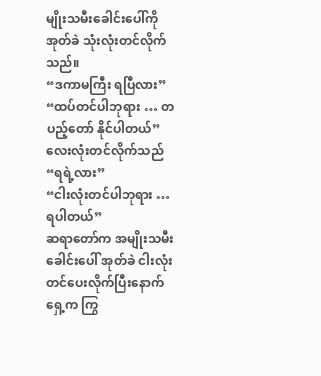မျိုးသမီးခေါင်းပေါ်ကို အုတ်ခဲ သုံးလုံးတင်လိုက်သည်။
“ဒကာမကြီး ရပြီလား”
“ထပ်တင်ပါဘုရား … တပည့်တော် နိုင်ပါတယ်”
လေးလုံးတင်လိုက်သည်
“ရရဲ့လား”
“ငါးလုံးတင်ပါဘုရား … ရပါတယ်”
ဆရာတော်က အမျိုးသမီးခေါင်းပေါ် အုတ်ခဲ ငါးလုံးတင်ပေးလိုက်ပြီးနောက် ရှေ့က ကြွ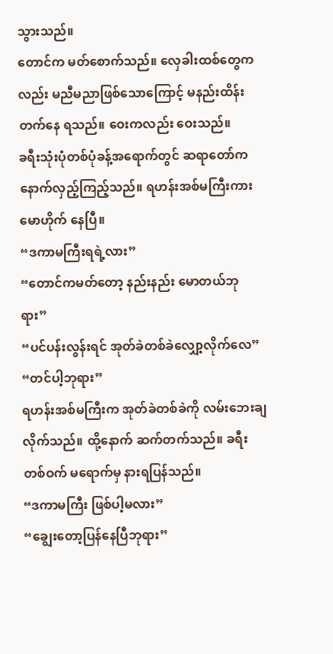သွားသည်။
တောင်က မတ်စောက်သည်။ လှေခါးထစ်တွေကလည်း မညီမညာဖြစ်သောကြောင့် မနည်းထိန်းတက်နေ ရသည်။ ဝေးကလည်း ဝေးသည်။
ခရီးသုံးပုံတစ်ပုံခန့်အရောက်တွင် ဆရာတော်က နောက်လှည့်ကြည့်သည်။ ရဟန်းအစ်မကြီးကား မောဟိုက် နေပြီ။
“ဒကာမကြီးရရဲ့လား”
“တောင်ကမတ်တော့ နည်းနည်း မောတယ်ဘုရား”
“ပင်ပန်းလွန်းရင် အုတ်ခဲတစ်ခဲလျှော့လိုက်လေ”
“တင်ပါ့ဘုရား”
ရဟန်းအစ်မကြီးက အုတ်ခဲတစ်ခဲကို လမ်းဘေးချလိုက်သည်။ ထို့နောက် ဆက်တက်သည်။ ခရီးတစ်ဝက် မရောက်မှ နားရပြန်သည်။
“ဒကာမကြီး ဖြစ်ပါ့မလား”
“ချွေးတော့ပြန်နေပြီဘုရား”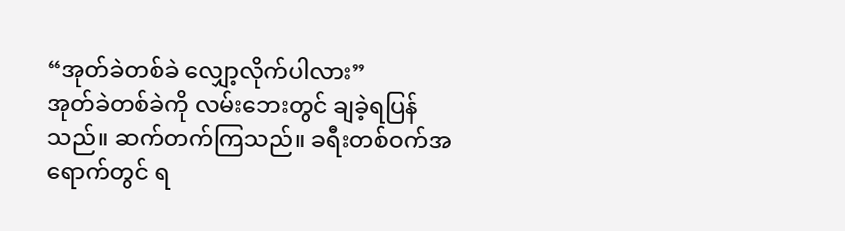“အုတ်ခဲတစ်ခဲ လျှော့လိုက်ပါလား”
အုတ်ခဲတစ်ခဲကို လမ်းဘေးတွင် ချခဲ့ရပြန်သည်။ ဆက်တက်ကြသည်။ ခရီးတစ်ဝက်အရောက်တွင် ရ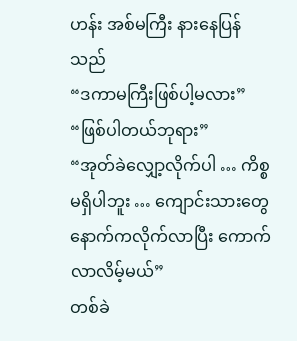ဟန်း အစ်မကြီး နားနေပြန်သည်
“ဒကာမကြီးဖြစ်ပါ့မလား”
“ဖြစ်ပါတယ်ဘုရား”
“အုတ်ခဲလျှော့လိုက်ပါ … ကိစ္စမရှိပါဘူး … ကျောင်းသားတွေ နောက်ကလိုက်လာပြီး ကောက်လာလိမ့်မယ်”
တစ်ခဲ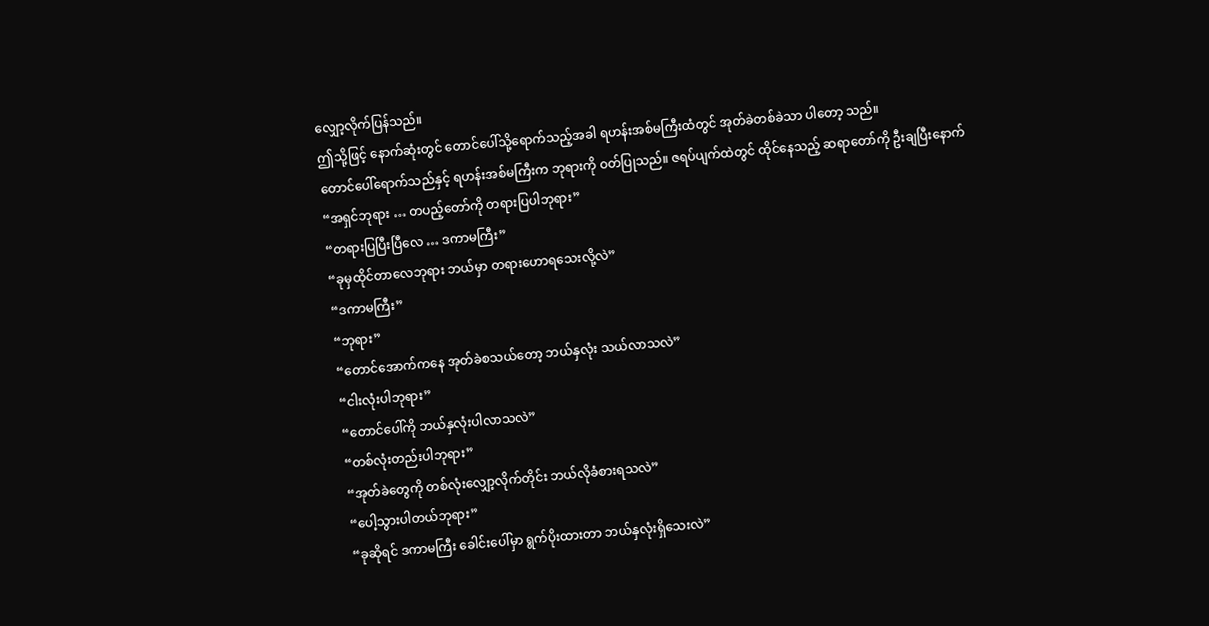လျှော့လိုက်ပြန်သည်။
ဤသို့ဖြင့် နောက်ဆုံးတွင် တောင်ပေါ်သို့ရောက်သည့်အခါ ရဟန်းအစ်မကြီးထံတွင် အုတ်ခဲတစ်ခဲသာ ပါတော့ သည်။
တောင်ပေါ်ရောက်သည်နှင့် ရဟန်းအစ်မကြီးက ဘုရားကို ဝတ်ပြုသည်။ ဇရပ်ပျက်ထဲတွင် ထိုင်နေသည့် ဆရာတော်ကို ဦးချပြီးနောက်
“အရှင်ဘုရား … တပည့်တော်ကို တရားပြပါဘုရား”
“တရားပြပြီးပြီလေ … ဒကာမကြီး”
“ခုမှထိုင်တာလေဘုရား ဘယ်မှာ တရားဟောရသေးလို့လဲ”
“ဒကာမကြီး”
“ဘုရား”
“တောင်အောက်ကနေ အုတ်ခဲစသယ်တော့ ဘယ်နှလုံး သယ်လာသလဲ”
“ငါးလုံးပါဘုရား”
“တောင်ပေါ်ကို ဘယ်နှလုံးပါလာသလဲ”
“တစ်လုံးတည်းပါဘုရား”
“အုတ်ခဲတွေကို တစ်လုံးလျှော့လိုက်တိုင်း ဘယ်လိုခံစားရသလဲ”
“ပေါ့သွားပါတယ်ဘုရား”
“ခုဆိုရင် ဒကာမကြီး ခေါင်းပေါ်မှာ ရွက်ပိုးထားတာ ဘယ်နှလုံးရှိသေးလဲ”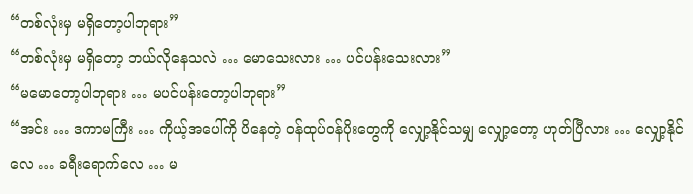“တစ်လုံးမှ မရှိတော့ပါဘုရား”
“တစ်လုံးမှ မရှိတော့ ဘယ်လိုနေသလဲ … မောသေးလား … ပင်ပန်းသေးလား”
“မမောတော့ပါဘုရား … မပင်ပန်းတော့ပါဘုရား”
“အင်း … ဒကာမကြီး … ကိုယ့်အပေါ်ကို ပိနေတဲ့ ဝန်ထုပ်ဝန်ပိုးတွေကို လျှော့နိုင်သမျှ လျှော့တော့ ဟုတ်ပြီလား … လျှော့နိုင်လေ … ခရီးရောက်လေ … မ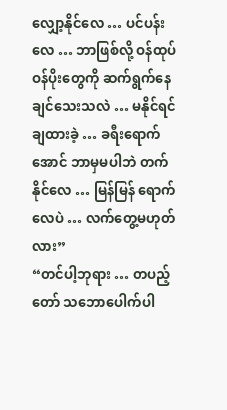လျှော့နိုင်လေ … ပင်ပန်းလေ … ဘာဖြစ်လို့ ဝန်ထုပ်ဝန်ပိုးတွေကို ဆက်ရွက်နေချင်သေးသလဲ … မနိုင်ရင် ချထားခဲ့ … ခရီးရောက်အောင် ဘာမှမပါဘဲ တက်နိုင်လေ … မြန်မြန် ရောက်လေပဲ … လက်တွေ့မဟုတ်လား”
“တင်ပါ့ဘုရား … တပည့်တော် သဘောပေါက်ပါ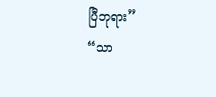ပြီဘုရား”
“သာ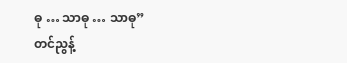ဓု … သာဓု … သာဓု”
တင်ညွန့်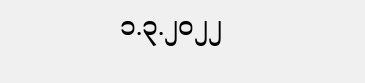၁.၃.၂၀၂၂